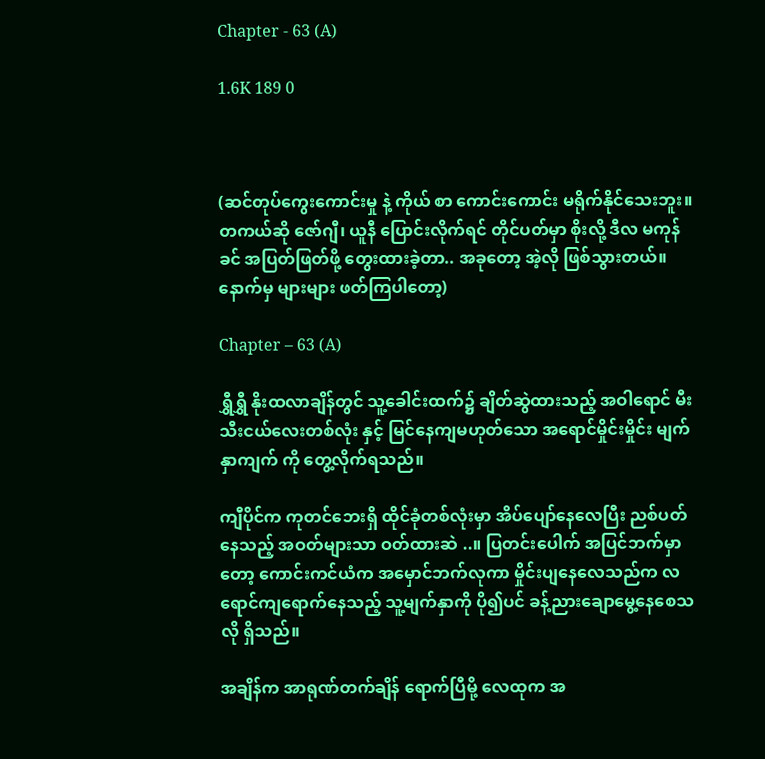Chapter - 63 (A)

1.6K 189 0



(ဆင်တုပ်ကွေးကောင်းမှု နဲ့ ကိုယ် စာ ကောင်းကောင်း မရိုက်နိုင်သေးဘူး။ တကယ်ဆို ဇော်ဂျီ၊ ယူနီ ပြောင်းလိုက်ရင် တိုင်ပတ်မှာ စိုးလို့ ဒီလ မကုန်ခင် အပြတ်ဖြတ်ဖို့ တွေးထားခဲ့တာ.. အခုတော့ အဲ့လို ဖြစ်သွားတယ်။ နောက်မှ များများ ဖတ်ကြပါတော့)

Chapter – 63 (A)

ရွှီရွှီ နိုးထလာချိန်တွင် သူ့ခေါင်းထက်၌ ချိတ်ဆွဲထားသည့် အဝါရောင် မီးသီးငယ်လေးတစ်လုံး နှင့် မြင်နေကျမဟုတ်သော အရောင်မှိုင်းမှိုင်း မျက်နှာကျက် ကို တွေ့လိုက်ရသည်။

ကျီပိုင်က ကုတင်ဘေးရှိ ထိုင်ခုံတစ်လုံးမှာ အိပ်ပျော်နေလေပြီး ညစ်ပတ်နေသည့် အဝတ်များသာ ဝတ်ထားဆဲ ..။ ပြတင်းပေါက် အပြင်ဘက်မှာတော့ ကောင်းကင်ယံက အမှောင်ဘက်လုကာ မှိုင်းပျနေလေသည်က လရောင်ကျရောက်နေသည့် သူ့မျက်နှာကို ပို၍ပင် ခန့်ညားချောမွေ့နေစေသလို ရှိသည်။

အချိန်က အာရုဏ်တက်ချိန် ရောက်ပြီမို့ လေထုက အ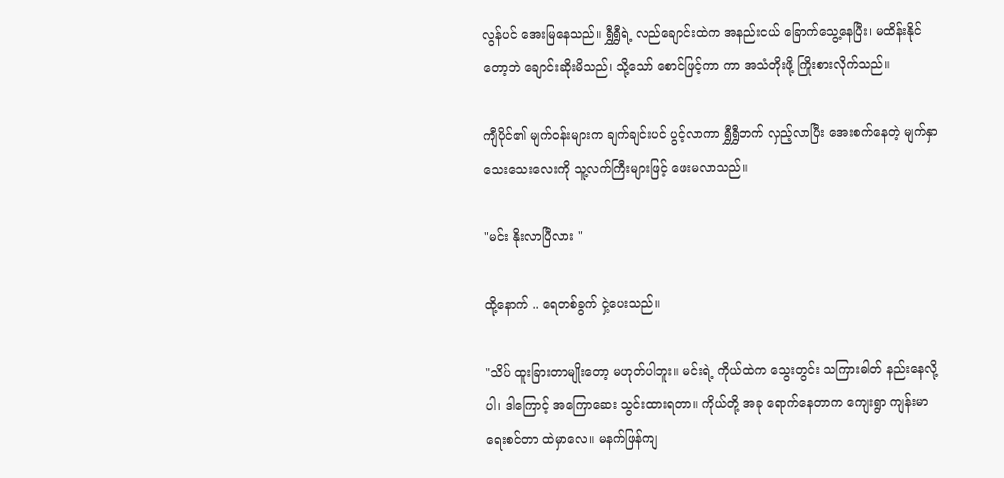လွန်ပင် အေးမြနေသည်။ ရွှီရွှီရဲ့ လည်ချောင်းထဲက အနည်းငယ် ခြောက်သွေ့နေပြီး၊ မထိန်းနိုင်တော့ဘဲ ချောင်းဆိုးမိသည်၊ သို့သော် စောင်ဖြင့်ကာ ကာ အသံတိုးဖို့ ကြိုးစားလိုက်သည်။

ကျီပိုင်၏ မျက်ဝန်းများက ချက်ချင်းပင် ပွင့်လာကာ ရွှီရွှီဘက် လှည့်လာပြီး အေးစက်နေတဲ့ မျက်နှာသေးသေးလေးကို သူ့လက်ကြီးများဖြင့် ဖေးမလာသည်။

"မင်း နိုးလာပြီလား "

ထို့နောက် .. ရေတစ်ခွက် ငှဲ့ပေးသည်။

"သိပ် ထူးခြားတာမျိုးတော့ မဟုတ်ပါဘူး။ မင်းရဲ့ ကိုယ်ထဲက သွေးတွင်း သကြားဓါတ် နည်းနေလို့ပါ၊ ဒါကြောင့် အကြောဆေး သွင်းထားရတာ။ ကိုယ်တို့ အခု ရောက်နေတာက ကျေးရွာ ကျန်းမာရေးစင်တာ ထဲမှာလေ။ မနက်ဖြန်ကျ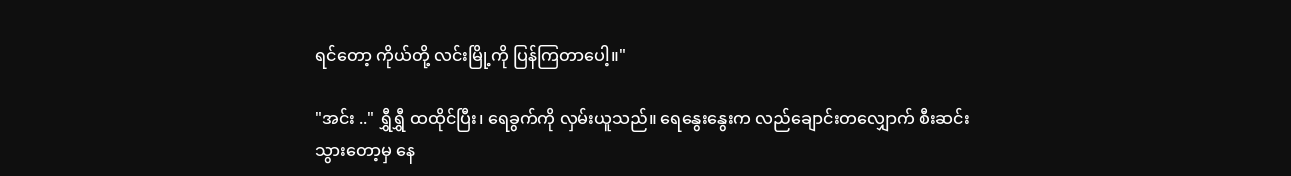ရင်တော့ ကိုယ်တို့ လင်းမြို့ကို ပြန်ကြတာပေါ့။"

"အင်း .." ရွှီရွှီ ထထိုင်ပြီး၊ ရေခွက်ကို လှမ်းယူသည်။ ရေနွေးနွေးက လည်ချောင်းတလျှောက် စီးဆင်းသွားတော့မှ နေ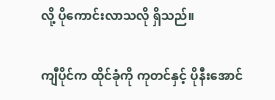လို့ ပိုကောင်းလာသလို ရှိသည်။

ကျီပိုင်က ထိုင်ခုံကို ကုတင်နှင့် ပိုနီးအောင်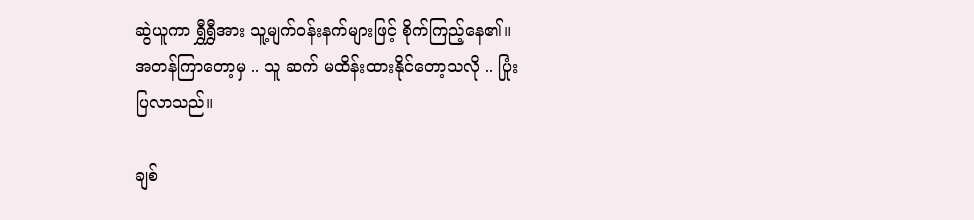ဆွဲယူကာ ရွှီရွှီအား သူ့မျက်ဝန်းနက်များဖြင့် စိုက်ကြည့်နေ၏။ အတန်ကြာတော့မှ .. သူ ဆက် မထိန်းထားနိုင်တော့သလို .. ပြုံးပြလာသည်။

ချစ်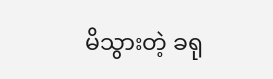မိသွားတဲ့ ခရု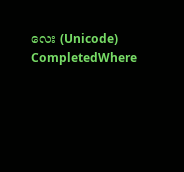လေး (Unicode) CompletedWhere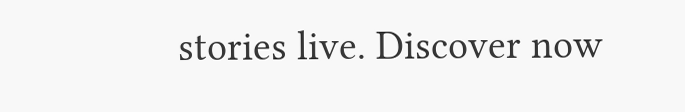stories live. Discover now